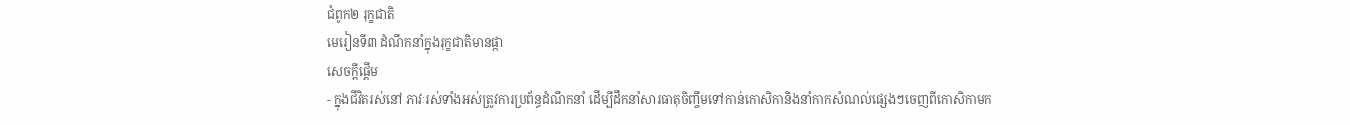ជំពូក២ រុក្ខជាតិ
មេរៀនទី៣ ដំណឹកនាំក្នុងរុក្ខជាតិមានផ្កា
សេចក្ដីផ្ដើម
- ក្នុងជីវិតរស់នៅ ភាវៈរស់ទាំងអស់ត្រូវការប្រព័ន្ធដំណឹកនាំ ដើម្បីដឹកនាំសារធាតុចិញ្ចឹមទៅកាន់កោសិកានិងនាំកាកសំណល់ផ្សេងៗចេញពីកោសិកាមក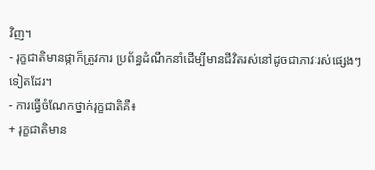វិញ។
- រុក្ខជាតិមានផ្កាក៏ត្រូវការ ប្រព័ន្ធដំណឹកនាំដើម្បីមានជីវិតរស់នៅដូចជាភាវៈរស់ផ្សេងៗទៀតដែរ។
- ការធ្វើចំណែកថ្នាក់រុក្ខជាតិគឺ៖
+ រុក្ខជាតិមាន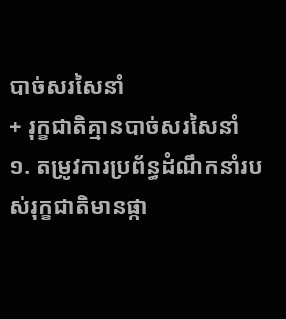បាច់សរសៃនាំ
+ រុក្ខជាតិគ្មានបាច់សរសៃនាំ
១. តម្រូវការប្រព័ន្ធដំណឹកនាំរបស់រុក្ខជាតិមានផ្កា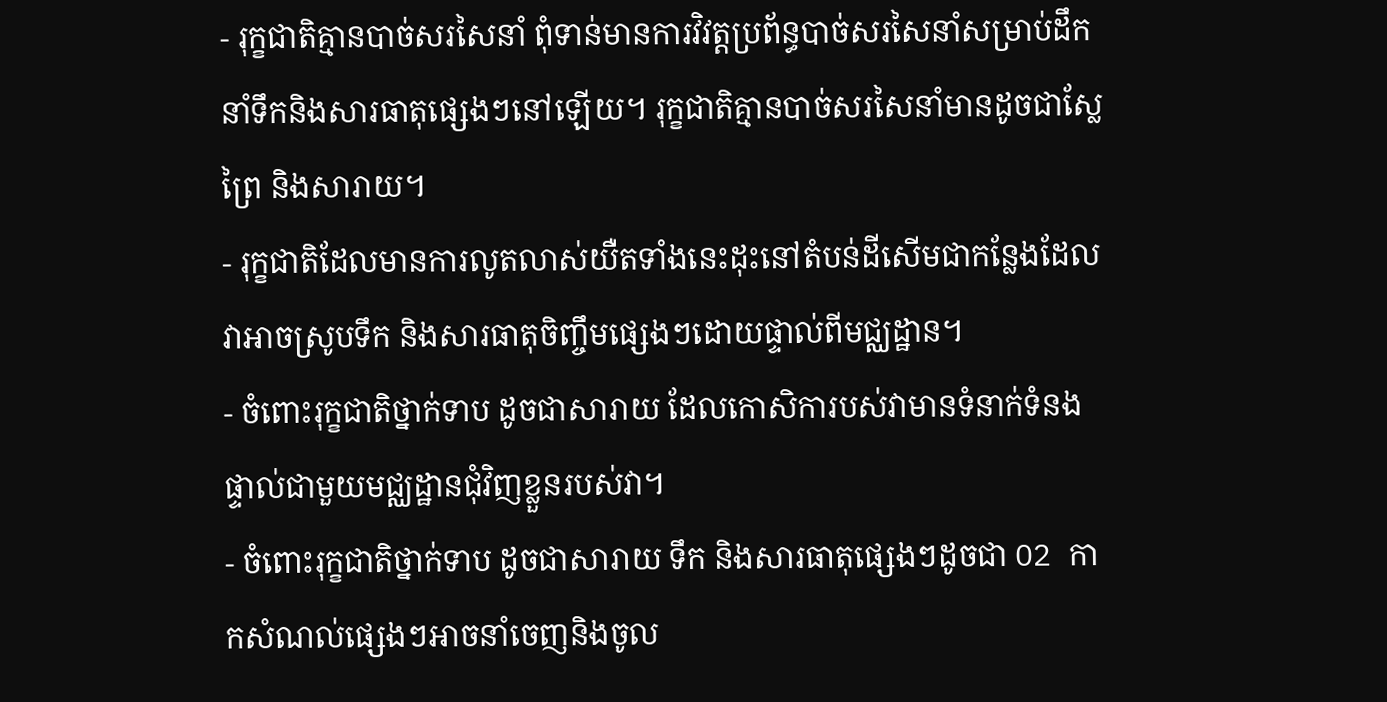- រុក្ខជាតិគ្មានបាច់សរសៃនាំ ពុំទាន់មានការវិវត្តប្រព័ន្ធបាច់សរសៃនាំសម្រាប់ដឹកនាំទឹកនិងសារធាតុផ្សេងៗនៅឡើយ។ រុក្ខជាតិគ្មានបាច់សរសៃនាំមានដូចជាស្លែព្រៃ និងសារាយ។
- រុក្ខជាតិដែលមានការលូតលាស់យឺតទាំងនេះដុះនៅតំបន់ដីសើមជាកន្លែងដែលវាអាចស្រូបទឹក និងសារធាតុចិញ្ចឹមផ្សេងៗដោយផ្ទាល់ពីមជ្ឈដ្ឋាន។
- ចំពោះរុក្ខជាតិថ្នាក់ទាប ដូចជាសារាយ ដែលកោសិការបស់វាមានទំនាក់ទំនងផ្ទាល់ជាមួយមជ្ឈដ្ឋានជុំវិញខ្លួនរបស់វា។
- ចំពោះរុក្ខជាតិថ្នាក់ទាប ដូចជាសារាយ ទឹក និងសារធាតុផ្សេងៗដូចជា O2 កាកសំណល់ផ្សេងៗអាចនាំចេញនិងចូល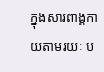ក្នុងសារពាង្គកាយតាមរយៈ ប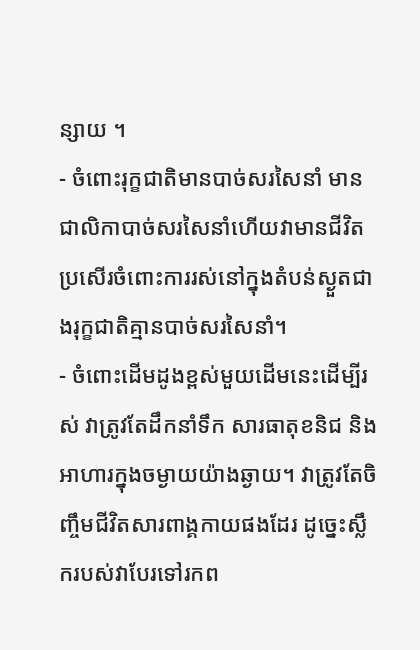ន្សាយ ។
- ចំពោះរុក្ខជាតិមានបាច់សរសៃនាំ មានជាលិកាបាច់សរសៃនាំហើយវាមានជីវិតប្រសើរចំពោះការរស់នៅក្នុងតំបន់ស្ងួតជាងរុក្ខជាតិគ្មានបាច់សរសៃនាំ។
- ចំពោះដើមដូងខ្ពស់មួយដើមនេះដើម្បីរស់ វាត្រូវតែដឹកនាំទឹក សារធាតុខនិជ និងអាហារក្នុងចម្ងាយយ៉ាងឆ្ងាយ។ វាត្រូវតែចិញ្ចឹមជីវិតសារពាង្គកាយផងដែរ ដូច្នេះស្លឹករបស់វាបែរទៅរកព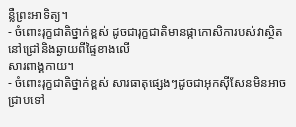ន្លឺព្រះអាទិត្យ។
- ចំពោះរុក្ខជាតិថ្នាក់ខ្ពស់ ដូចជារុក្ខជាតិមានផ្កាកោសិការបស់វាស្ថិតនៅជ្រៅនិងឆ្ងាយពីផ្ទៃខាងលើ
សារពាង្គកាយ។
- ចំពោះរុក្ខជាតិថ្នាក់ខ្ពស់ សារធាតុផ្សេងៗដូចជាអុកស៊ីសែនមិនអាចជ្រាបទៅ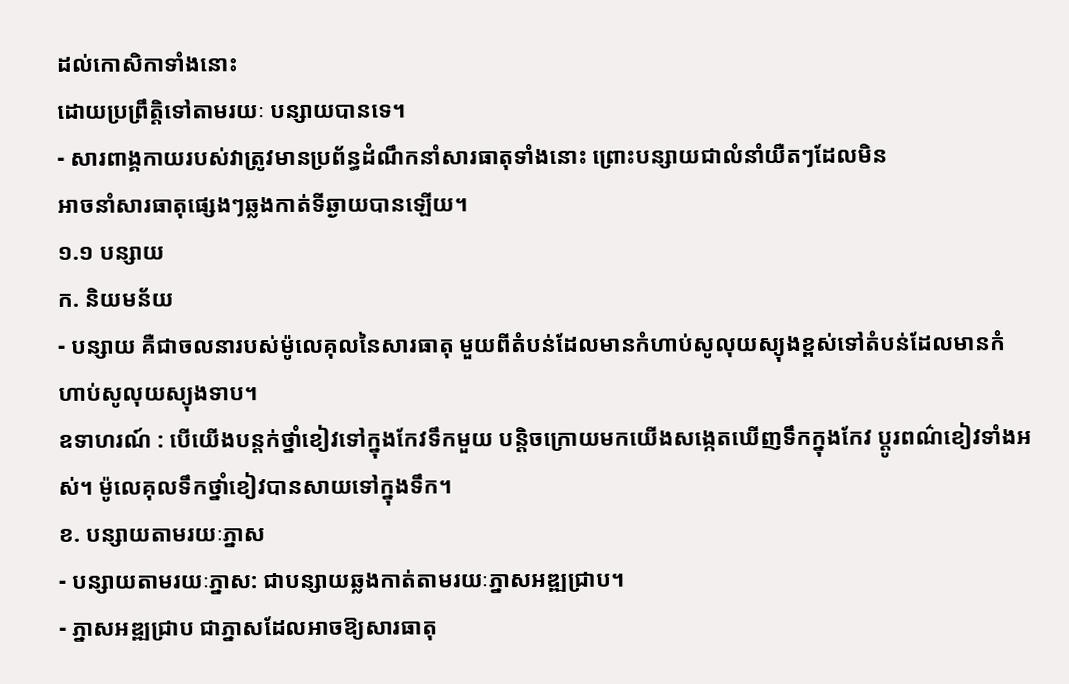ដល់កោសិកាទាំងនោះ
ដោយប្រព្រឹត្តិទៅតាមរយៈ បន្សាយបានទេ។
- សារពាង្គកាយរបស់វាត្រូវមានប្រព័ន្ធដំណឹកនាំសារធាតុទាំងនោះ ព្រោះបន្សាយជាលំនាំយឺតៗដែលមិន
អាចនាំសារធាតុផ្សេងៗឆ្លងកាត់ទីឆ្ងាយបានឡើយ។
១.១ បន្សាយ
ក. និយមន័យ
- បន្សាយ គឺជាចលនារបស់ម៉ូលេគុលនៃសារធាតុ មួយពីតំបន់ដែលមានកំហាប់សូលុយស្យុងខ្ពស់ទៅតំបន់ដែលមានកំហាប់សូលុយស្យុងទាប។
ឧទាហរណ៍ : បើយើងបន្តក់ថ្នាំខៀវទៅក្នុងកែវទឹកមួយ បន្តិចក្រោយមកយើងសង្កេតឃើញទឹកក្នុងកែវ ប្តូរពណ៌ខៀវទាំងអស់។ ម៉ូលេគុលទឹកថ្នាំខៀវបានសាយទៅក្នុងទឹក។
ខ. បន្សាយតាមរយៈភ្នាស
- បន្សាយតាមរយៈភ្នាស: ជាបន្សាយឆ្លងកាត់តាមរយៈភ្នាសអឌ្ឍជ្រាប។
- ភ្នាសអឌ្ឍជ្រាប ជាភ្នាសដែលអាចឱ្យសារធាតុ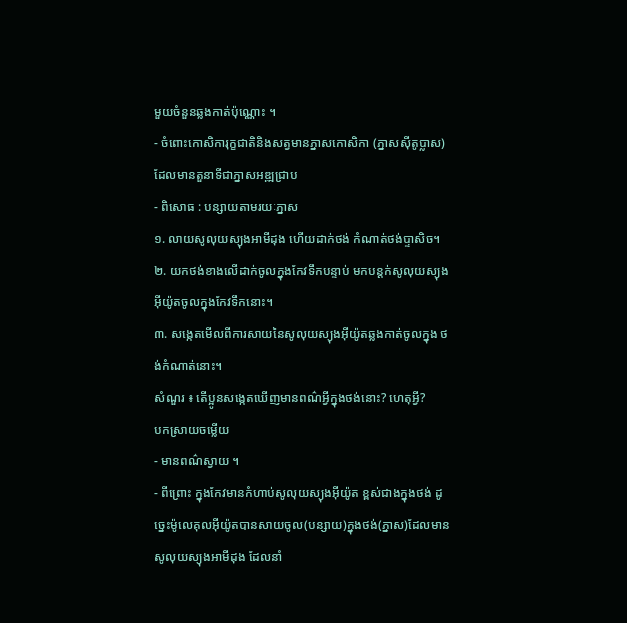មួយចំនួនឆ្លងកាត់ប៉ុណ្ណោះ ។
- ចំពោះកោសិការុក្ខជាតិនិងសត្វមានភ្នាសកោសិកា (ភ្នាសស៊ីតូប្លាស)ដែលមានតួនាទីជាភ្នាសអឌ្ឍជ្រាប
- ពិសោធ : បន្សាយតាមរយៈភ្នាស
១. លាយសូលុយស្យុងអាមីដុង ហើយដាក់ថង់ កំណាត់ថង់ប្ទាសិច។
២. យកថង់ខាងលើដាក់ចូលក្នុងកែវទឹកបន្ទាប់ មកបន្តក់សូលុយស្យុងអ៊ីយ៉ូតចូលក្នុងកែវទឹកនោះ។
៣. សង្កេតមើលពីការសាយនៃសូលុយស្យុងអ៊ីយ៉ូតឆ្លងកាត់ចូលក្នុង ថង់កំណាត់នោះ។
សំណួរ ៖ តើប្អូនសង្កេតឃើញមានពណ៌អ្វីក្នុងថង់នោះ? ហេតុអ្វី?
បកស្រាយចម្លើយ
- មានពណ៌ស្វាយ ។
- ពីព្រោះ ក្នុងកែវមានកំហាប់សូលុយស្យុងអ៊ីយ៉ូត ខ្ពស់ជាងក្នុងថង់ ដូច្នេះម៉ូលេគុលអ៊ីយ៉ូតបានសាយចូល(បន្សាយ)ក្នុងថង់(ភ្នាស)ដែលមានសូលុយស្យុងអាមីដុង ដែលនាំ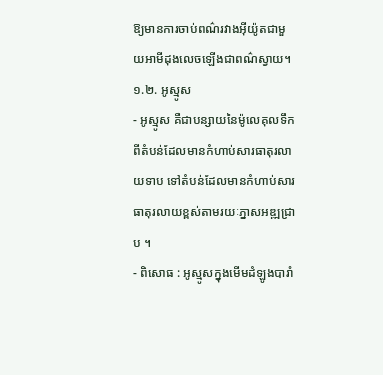ឱ្យមានការចាប់ពណ៌រវាងអ៊ីយ៉ូតជាមួយអាមីដុងលេចឡើងជាពណ៌ស្វាយ។
១.២. អូស្មូស
- អូស្មូស គឺជាបន្សាយនៃម៉ូលេគុលទឹកពីតំបន់ដែលមានកំហាប់សារធាតុរលាយទាប ទៅតំបន់ដែលមានកំហាប់សារធាតុរលាយខ្ពស់តាមរយៈភ្នាសអឌ្ឍជ្រាប ។
- ពិសោធ : អូស្មូសក្នុងមើមដំឡូងបារាំ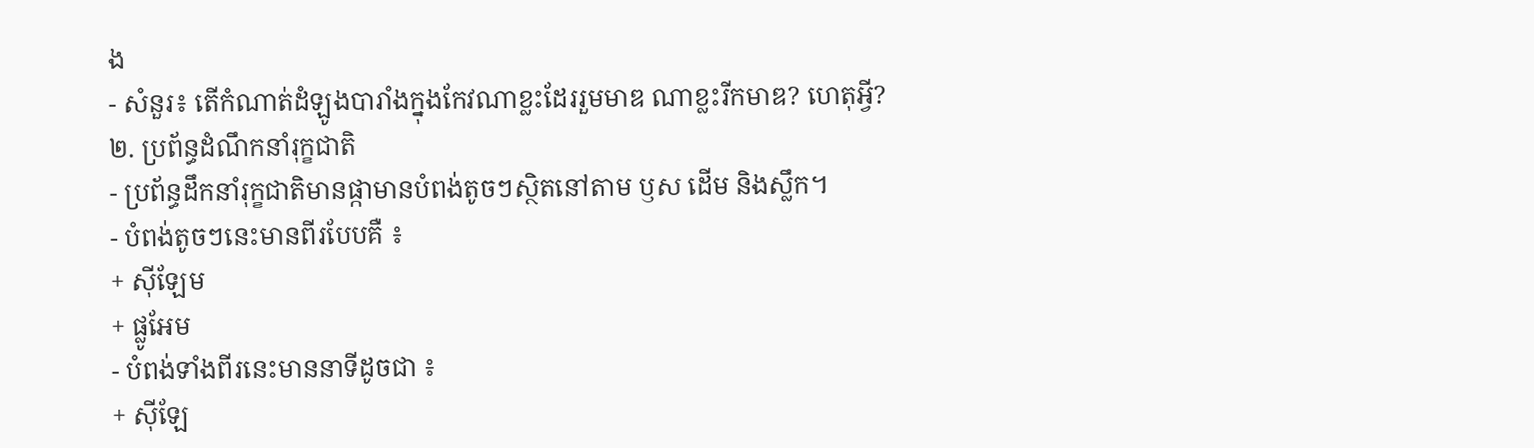ង
- សំនួរ៖ តើកំណាត់ដំឡូងបារាំងក្នុងកែវណាខ្លះដែររួមមាឌ ណាខ្លះរីកមាឌ? ហេតុអ្វី?
២. ប្រព័ន្ធដំណឹកនាំរុក្ខជាតិ
- ប្រព័ន្ធដឹកនាំរុក្ខជាតិមានផ្កាមានបំពង់តូចៗស្ថិតនៅតាម ឫស ដើម និងស្លឹក។
- បំពង់តូចៗនេះមានពីរបែបគឺ ៖
+ ស៊ីឡែម
+ ផ្លូអែម
- បំពង់ទាំងពីរនេះមាននាទីដូចជា ៖
+ ស៊ីឡែ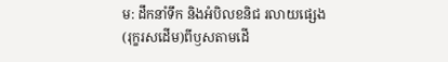ម: ដឹកនាំទឹក និងអំបិលខនិជ រលាយផ្សេង(រុក្ខរសដើម)ពីឫសតាមដើ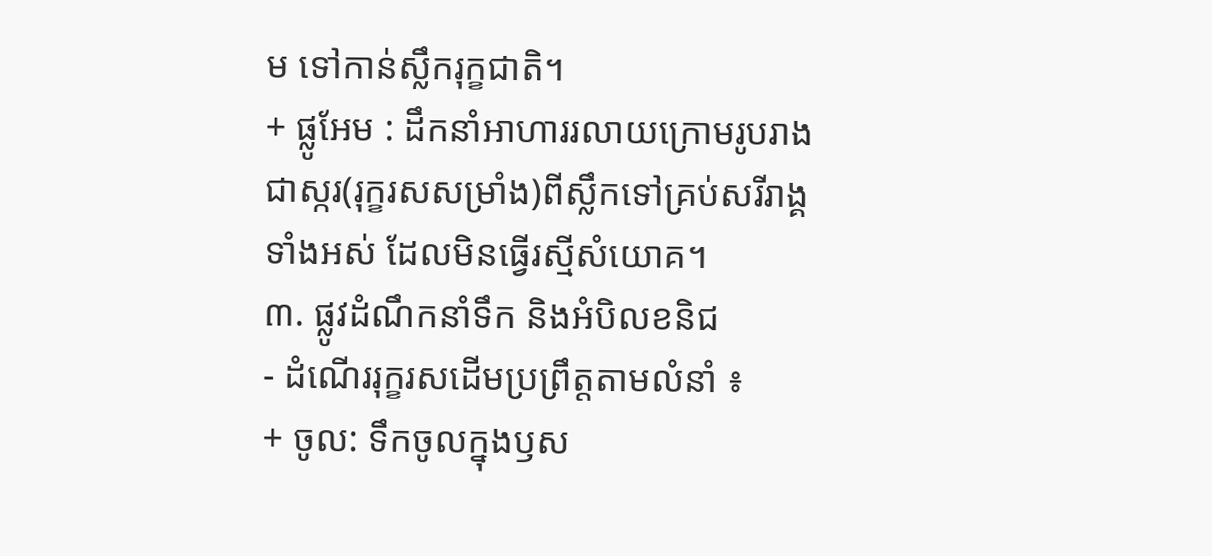ម ទៅកាន់ស្លឹករុក្ខជាតិ។
+ ផ្លូអែម : ដឹកនាំអាហាររលាយក្រោមរូបរាងជាស្ករ(រុក្ខរសសម្រាំង)ពីស្លឹកទៅគ្រប់សរីរាង្គទាំងអស់ ដែលមិនធ្វើរស្មីសំយោគ។
៣. ផ្លូវដំណឹកនាំទឹក និងអំបិលខនិជ
- ដំណើររុក្ខរសដើមប្រព្រឹត្តតាមលំនាំ ៖
+ ចូល: ទឹកចូលក្នុងឫស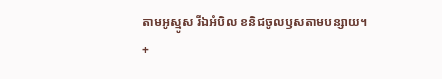តាមអូស្មូស រីឯអំបិល ខនិជចូលឫសតាមបន្សាយ។
+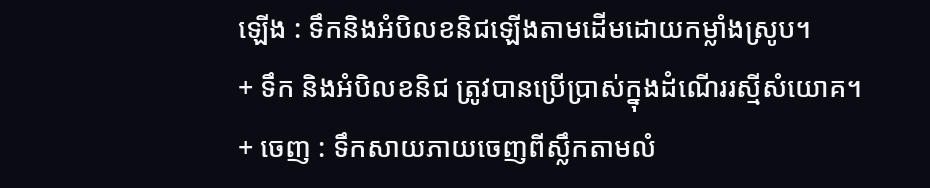ឡើង : ទឹកនិងអំបិលខនិជឡើងតាមដើមដោយកម្លាំងស្រូប។
+ ទឹក និងអំបិលខនិជ ត្រូវបានប្រើប្រាស់ក្នុងដំណើររស្មីសំយោគ។
+ ចេញ : ទឹកសាយភាយចេញពីស្លឹកតាមលំ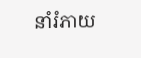នាំរំភាយ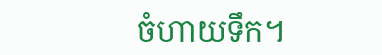ចំហាយទឹក។